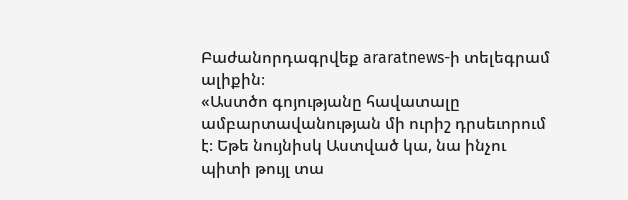Բաժանորդագրվեք araratnews-ի տելեգրամ ալիքին։
«Աստծո գոյությանը հավատալը ամբարտավանության մի ուրիշ դրսեւորում է։ Եթե նույնիսկ Աստված կա, նա ինչու պիտի թույլ տա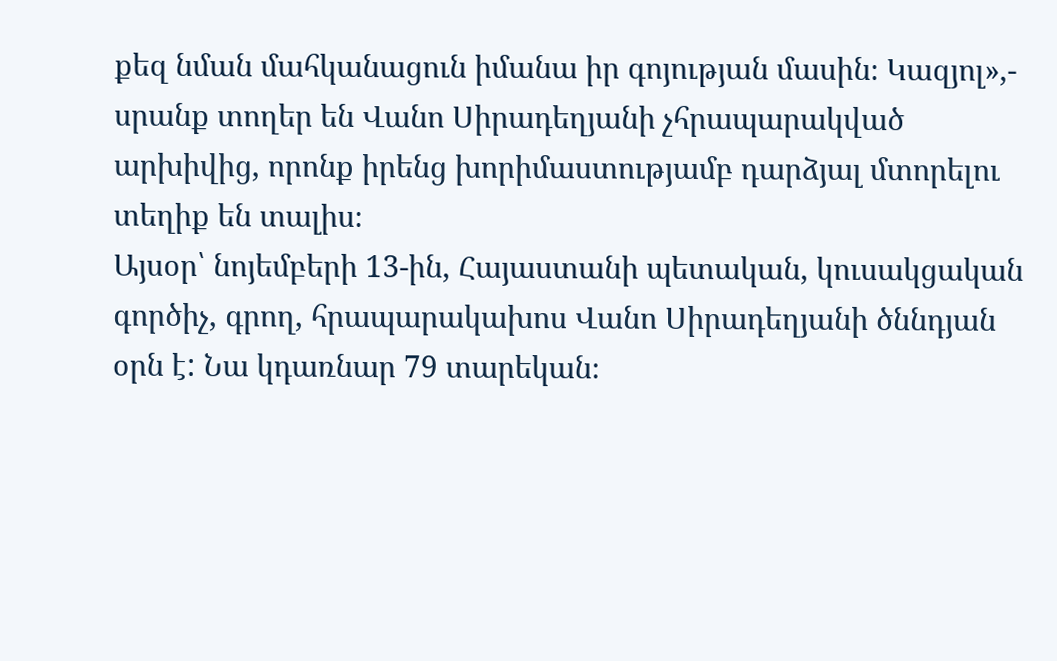քեզ նման մահկանացուն իմանա իր գոյության մասին։ Կազյոլ»,- սրանք տողեր են Վանո Սիրադեղյանի չհրապարակված արխիվից, որոնք իրենց խորիմաստությամբ դարձյալ մտորելու տեղիք են տալիս։
Այսօր՝ նոյեմբերի 13-ին, Հայաստանի պետական, կուսակցական գործիչ, գրող, հրապարակախոս Վանո Սիրադեղյանի ծննդյան օրն է: Նա կդառնար 79 տարեկան։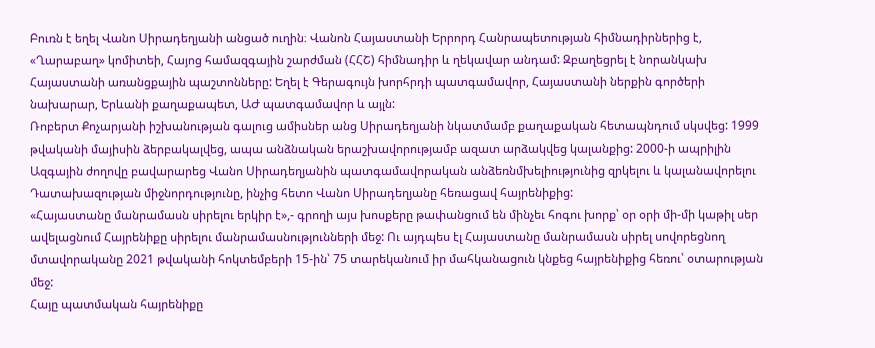Բուռն է եղել Վանո Սիրադեղյանի անցած ուղին։ Վանոն Հայաստանի Երրորդ Հանրապետության հիմնադիրներից է, «Ղարաբաղ» կոմիտեի, Հայոց համազգային շարժման (ՀՀՇ) հիմնադիր և ղեկավար անդամ: Զբաղեցրել է նորանկախ Հայաստանի առանցքային պաշտոնները: Եղել է Գերագույն խորհրդի պատգամավոր, Հայաստանի ներքին գործերի նախարար, Երևանի քաղաքապետ, ԱԺ պատգամավոր և այլն:
Ռոբերտ Քոչարյանի իշխանության գալուց ամիսներ անց Սիրադեղյանի նկատմամբ քաղաքական հետապնդում սկսվեց: 1999 թվականի մայիսին ձերբակալվեց, ապա անձնական երաշխավորությամբ ազատ արձակվեց կալանքից: 2000-ի ապրիլին Ազգային ժողովը բավարարեց Վանո Սիրադեղյանին պատգամավորական անձեռնմխելիությունից զրկելու և կալանավորելու Դատախազության միջնորդությունը, ինչից հետո Վանո Սիրադեղյանը հեռացավ հայրենիքից:
«Հայաստանը մանրամասն սիրելու երկիր է»,- գրողի այս խոսքերը թափանցում են մինչեւ հոգու խորք՝ օր օրի մի-մի կաթիլ սեր ավելացնում Հայրենիքը սիրելու մանրամասնությունների մեջ: Ու այդպես էլ Հայաստանը մանրամասն սիրել սովորեցնող մտավորականը 2021 թվականի հոկտեմբերի 15-ին՝ 75 տարեկանում իր մահկանացուն կնքեց հայրենիքից հեռու՝ օտարության մեջ:
Հայը պատմական հայրենիքը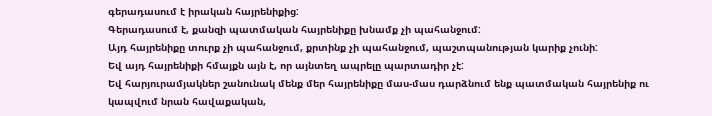գերադասում է իրական հայրենիքից:
Գերադասում է, քանզի պատմական հայրենիքը խնամք չի պահանջում:
Այդ հայրենիքը տուրք չի պահանջում, քրտինք չի պահանջում, պաշտպանության կարիք չունի:
Եվ այդ հայրենիքի հմայքն այն է, որ այնտեղ ապրելը պարտադիր չէ:
Եվ հարյուրամյակներ շանունակ մենք մեր հայրենիքը մաս-մաս դարձնում ենք պատմական հայրենիք ու կապվում նրան հավաքական,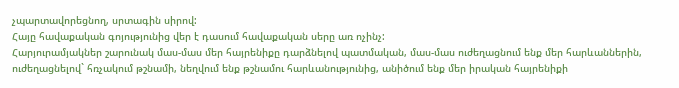չպարտավորեցնող, սրտագին սիրով:
Հայը հավաքական գոյությունից վեր է դասում հավաքական սերը առ ոչինչ:
Հարյուրամյակներ շարունակ մաս-մաս մեր հայրենիքը դարձնելով պատմական, մաս-մաս ուժեղացնում ենք մեր հարևաններին, ուժեղացնելով` հռչակում թշնամի, նեղվում ենք թշնամու հարևանությունից, անիծում ենք մեր իրական հայրենիքի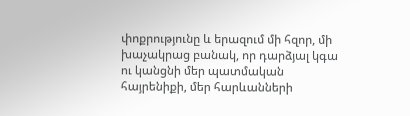փոքրությունը և երազում մի հզոր, մի խաչակրաց բանակ, որ դարձյալ կգա ու կանցնի մեր պատմական հայրենիքի, մեր հարևանների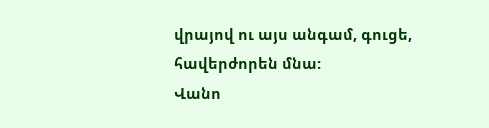վրայով ու այս անգամ, գուցե, հավերժորեն մնա:
Վանո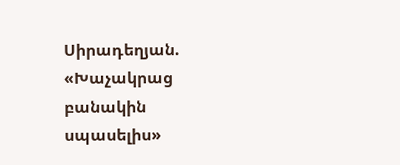Սիրադեղյան. «Խաչակրաց բանակին սպասելիս»